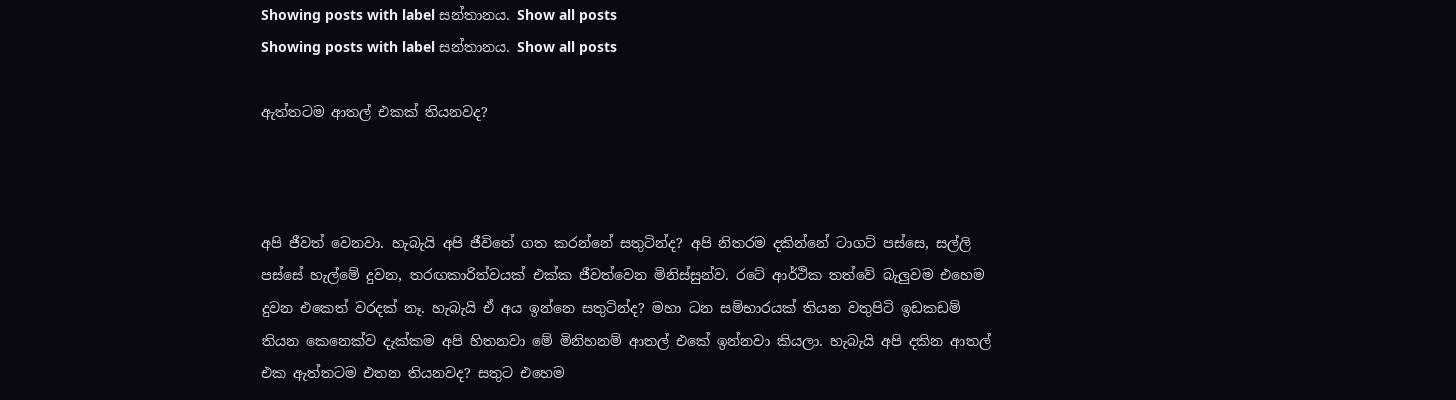Showing posts with label සන්තානය. Show all posts
Showing posts with label සන්තානය. Show all posts

ඇත්තටම ආතල් එකක් තියනවද?



අපි ජීවත් වෙනවා. හැබැයි අපි ජීවිතේ ගත කරන්නේ සතුටින්ද? අපි නිතරම දකින්නේ ටාගට් පස්සෙ, සල්ලි පස්සේ හැල්මේ දුවන, තරඟකාරිත්වයක් එක්ක ජීවත්වෙන මිනිස්සුන්ව. රටේ ආර්ථික තත්වේ බැලුවම එහෙම දුවන එකෙත් වරදක් නෑ. හැබැයි ඒ අය ඉන්නෙ සතුටින්ද? මහා ධන සම්භාරයක් තියන වතුපිටි ඉඩකඩම් තියන කෙනෙක්ව දැක්කම අපි හිතනවා මේ මිනිහනම් ආතල් එකේ ඉන්නවා කියලා. හැබැයි අපි දකින ආතල් එක ඇත්තටම එතන තියනවද? සතුට එහෙම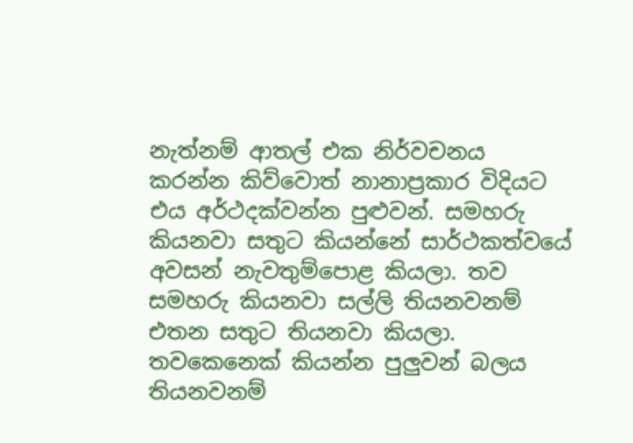නැත්නම් ආතල් එක නිර්වචනය කරන්න කිව්වොත් නානාප්‍රකාර විදියට එය අර්ථදක්වන්න පුළුවන්. සමහරු කියනවා සතුට කියන්නේ සාර්ථකත්වයේ අවසන් නැවතුම්පොළ කියලා. තව සමහරු කියනවා සල්ලි තියනවනම් එතන සතුට තියනවා කියලා. තවකෙනෙක් කියන්න පුලුවන් බලය තියනවනම්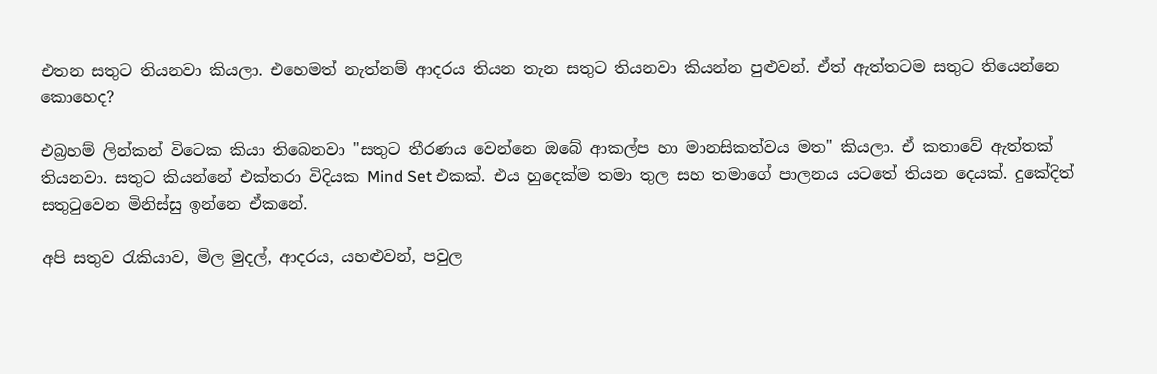එතන සතුට තියනවා කියලා. එහෙමත් නැත්නම් ආදරය තියන තැන සතුට තියනවා කියන්න පුළුවන්. ඒත් ඇත්තටම සතුට තියෙන්නෙ කොහෙද?

එබ්‍රහම් ලින්කන් විටෙක කියා තිබෙනවා "සතුට තීරණය වෙන්නෙ ඔබේ ආකල්ප හා මානසිකත්වය මත" කියලා. ඒ කතාවේ ඇත්තක් තියනවා. සතුට කියන්නේ එක්තරා විදියක Mind Set එකක්. එය හුදෙක්ම තමා තුල සහ තමාගේ පාලනය යටතේ තියන දෙයක්. දුකේදිත් සතුටුවෙන මිනිස්සු ඉන්නෙ ඒකනේ.

අපි සතුව රැකියාව, මිල මුදල්, ආදරය, යහළුවන්, පවුල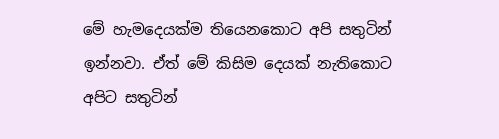මේ හැමදෙයක්ම තියෙනකොට අපි සතුටින් ඉන්නවා. ඒත් මේ කිසිම දෙයක් නැතිකොට අපිට සතුටින්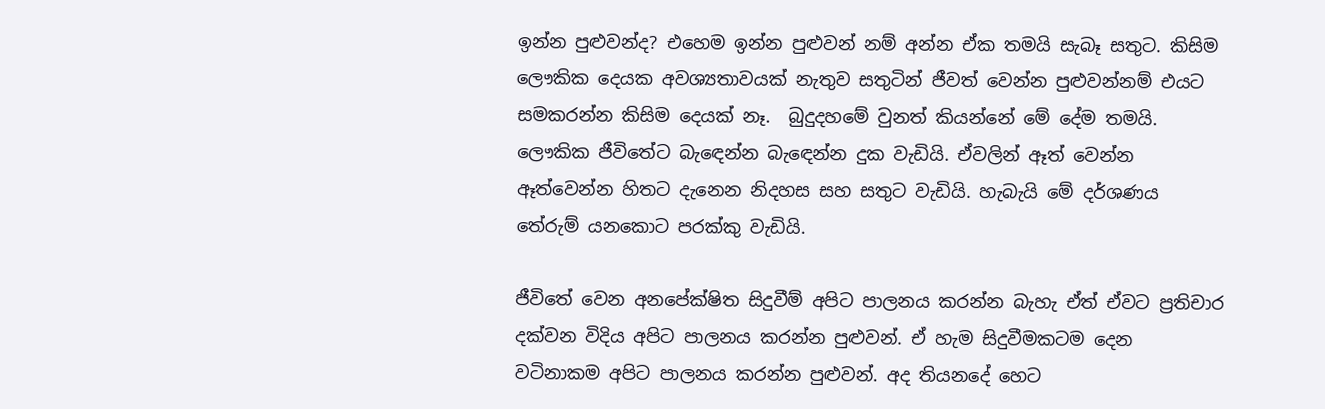ඉන්න පුළුවන්ද? එහෙම ඉන්න පුළුවන් නම් අන්න ඒක තමයි සැබෑ සතුට. කිසිම ලෞකික දෙයක අවශ්‍යතාවයක් නැතුව සතුටින් ජීවත් වෙන්න පුළුවන්නම් එයට සමකරන්න කිසිම දෙයක් නෑ.  බුදුදහමේ වුනත් කියන්නේ මේ දේම තමයි. ලෞකික ජීවිතේට බැඳෙන්න බැඳෙන්න දුක වැඩියි. ඒවලින් ඈත් වෙන්න ඈත්වෙන්න හිතට දැනෙන නිදහස සහ සතුට වැඩියි. හැබැයි මේ දර්ශණය තේරුම් යනකොට පරක්කු වැඩියි.

ජීවිතේ වෙන අනපේක්ෂිත සිදුවීම් අපිට පාලනය කරන්න බැහැ ඒත් ඒවට ප්‍රතිචාර දක්වන විදිය අපිට පාලනය කරන්න පුළුවන්. ඒ හැම සිදුවීමකටම දෙන වටිනාකම අපිට පාලනය කරන්න පුළුවන්. අද තියනදේ හෙට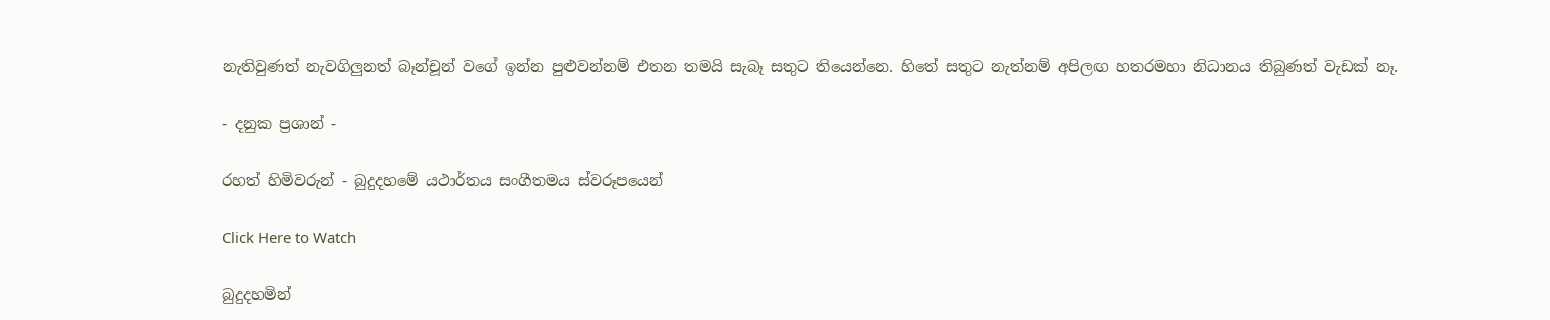නැතිවුණත් නැවගිලුනත් බෑන්චූන් වගේ ඉන්න පුළුවන්නම් එතන තමයි සැබෑ සතුට තියෙන්නෙ. හිතේ සතුට නැත්නම් අපිලඟ හතරමහා නිධානය තිබුණත් වැඩක් නෑ.

- දනුක ප්‍රශාන් -

රහත් හිමිවරුන් - බුදුදහමේ යථාර්තය සංගීතමය ස්වරූපයෙන්

Click Here to Watch

බුදුදහමින්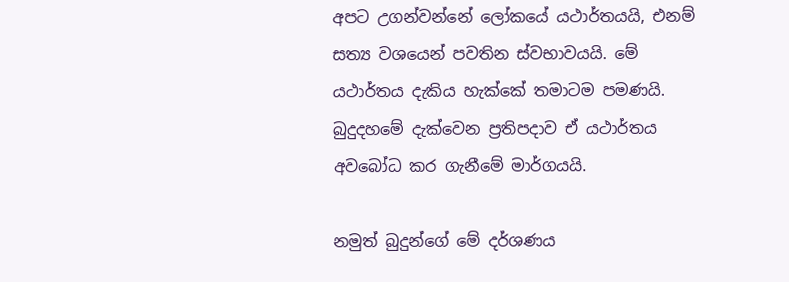අපට උගන්වන්නේ ලෝකයේ යථාර්තයයි, එනම් සත්‍ය වශයෙන් පවතින ස්වභාවයයි. මේ යථාර්තය දැකිය හැක්කේ තමාටම පමණයි. බුදුදහමේ දැක්වෙන ප්‍රතිපදාව ඒ යථාර්තය අවබෝධ කර ගැනීමේ මාර්ගයයි.

නමුත් බුදුන්ගේ මේ දර්ශණය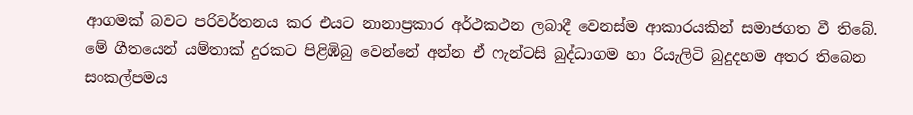ආගමක් බවට පරිවර්තනය කර එයට නානාප්‍රකාර අර්ථකථන ලබාදී වෙනස්ම ආකාරයකින් සමාජගත වී තිබේ. මේ ගීතයෙන් යම්තාක් දුරකට පිළිඹිබු වෙන්නේ අන්න ඒ ෆැන්ටසි බුද්ධාගම හා රියැලිටි බුදුදහම අතර තිබෙන සංකල්පමය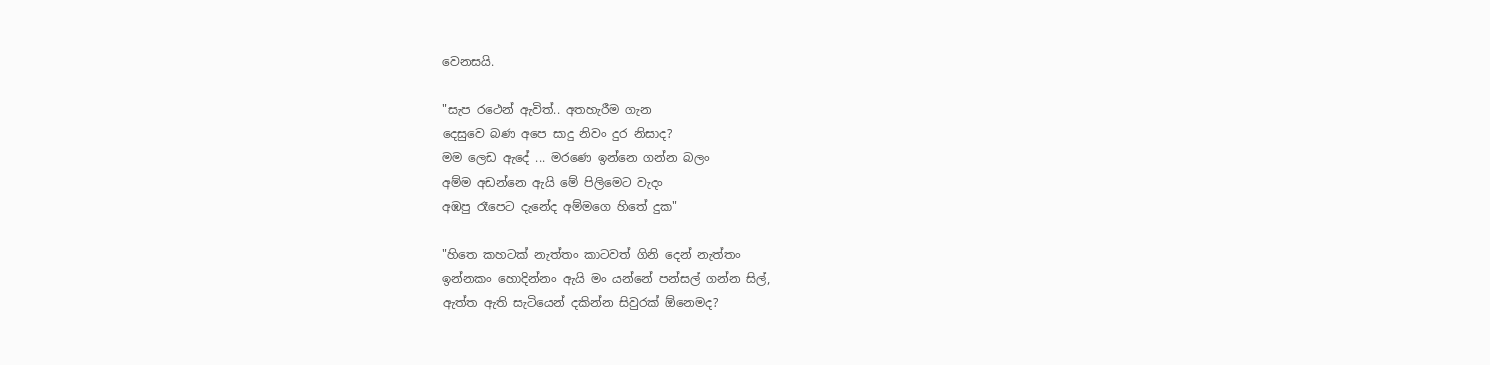වෙනසයි.

"සැප රථෙන් ඇවිත්.. අතහැරීම ගැන
දෙසුවෙ බණ අපෙ සාදු නිවං දුර නිසාද?
මම ලෙඩ ඇදේ ... මරණෙ ඉන්නෙ ගන්න බලං
අම්ම අඩන්නෙ ඇයි මේ පිලිමෙට වැදං
අඹපු රෑපෙට දැනේද අම්මගෙ හිතේ දුක"

"හිතෙ කහටක් නැත්තං කාටවත් ගිනි දෙන් නැත්තං
ඉන්නකං හොදින්නං ඇයි මං යන්නේ පන්සල් ගන්න සිල්,
ඇත්ත ඇති සැටියෙන් දකින්න සිවුරක් ඕනෙමද?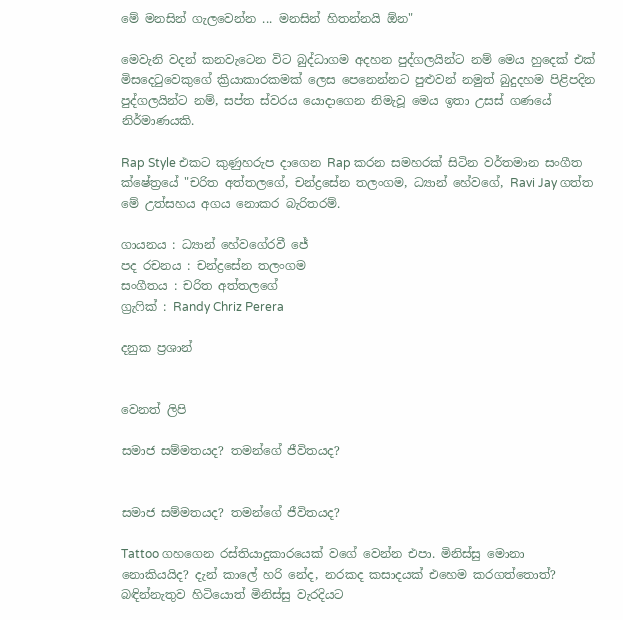මේ මනසින් ගැලවෙන්න ... මනසින් හිතන්නයි ඕන"

මෙවැනි වදන් කනවැටෙන විට බුද්ධාගම අදහන පුද්ගලයින්ට නම් මෙය හුදෙක් එක් මිසදෙටුවෙකුගේ ක්‍රියාකාරකමක් ලෙස පෙනෙන්නට පුළුවන් නමුත් බුදුදහම පිළිපදින පුද්ගලයින්ට නම්, සප්ත ස්වරය යොදාගෙන නිමැවූ මෙය ඉතා උසස් ගණයේ නිර්මාණයකි.

Rap Style එකට කුණුහරුප දාගෙන Rap කරන සමහරක් සිටින වර්තමාන සංගීත ක්ෂේත්‍රයේ "චරිත අත්තලගේ, චන්ද්‍රසේන තලංගම, ධ්‍යාන් හේවගේ, Ravi Jay ගත්ත මේ උත්සහය අගය නොකර බැරිතරම්.

ගායනය : ධ්‍යාන් හේවගේරවී ජේ
පද රචනය : චන්ද්‍රසේන තලංගම
සංගීතය : චරිත අත්තලගේ
ග්‍රැෆික් : Randy Chriz Perera

දනුක ප්‍රශාන්


වෙනත් ලිපි

සමාජ සම්මතයද? තමන්ගේ ජීවිතයද?


සමාජ සම්මතයද? තමන්ගේ ජීවිතයද?

Tattoo ගහගෙන රස්තියාදුකාරයෙක් වගේ වෙන්න එපා. මිනිස්සු මොනා නොකියයිද? දැන් කාලේ හරි නේද, නරකද කසාදයක් එහෙම කරගත්තොත්? බඳින්නැතුව හිටියොත් මිනිස්සු වැරදියට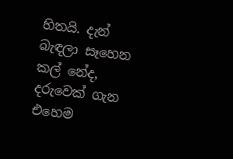හිතයි. දැන් බැඳලා සෑහෙන කල් නේද, දරුවෙක් ගැන එහෙම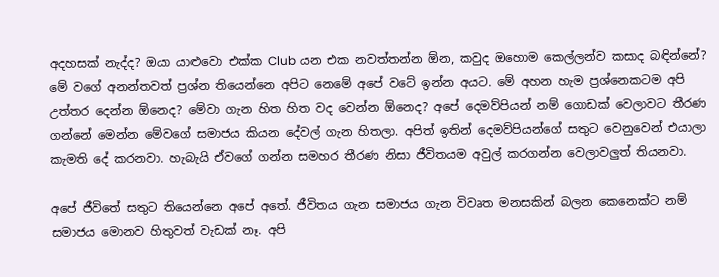අදහසක් නැද්ද? ඔයා යාළුවො එක්ක Club යන එක නවත්තන්න ඕන, කවුද ඔහොම කෙල්ලන්ව කසාද බඳින්නේ? මේ වගේ අනන්තවත් ප්‍රශ්න තියෙන්නෙ අපිට නෙමේ අපේ වටේ ඉන්න අයට. මේ අහන හැම ප්‍රශ්නෙකටම අපි උත්තර දෙන්න ඕනෙද? මේවා ගැන හිත හිත වද වෙන්න ඕනෙද? අපේ දෙමව්පියන් නම් ගොඩක් වෙලාවට තීරණ ගන්නේ මෙන්න මේවගේ සමාජය කියන දේවල් ගැන හිතලා. අපිත් ඉතින් දෙමව්පියන්ගේ සතුට වෙනුවෙන් එයාලා කැමති දේ කරනවා. හැබැයි ඒවගේ ගන්න සමහර තීරණ නිසා ජීවිතයම අවුල් කරගන්න වෙලාවලුත් තියනවා.

අපේ ජීවිතේ සතුට තියෙන්නෙ අපේ අතේ. ජීවිතය ගැන සමාජය ගැන විවෘත මනසකින් බලන කෙනෙක්ට නම්  සමාජය මොනව හිතුවත් වැඩක් නෑ. අපි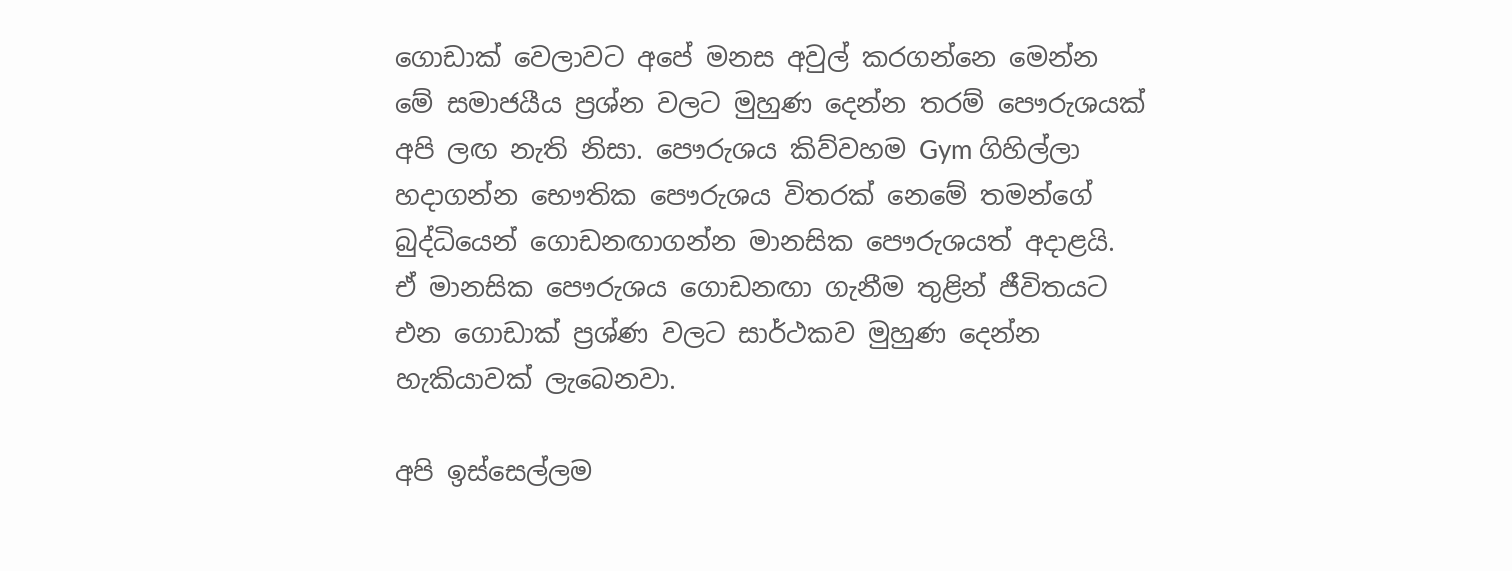ගොඩාක් වෙලාවට අපේ මනස අවුල් කරගන්නෙ මෙන්න මේ සමාජයීය ප්‍රශ්න වලට මුහුණ දෙන්න තරම් පෞරුශයක් අපි ලඟ නැති නිසා. පෞරුශය කිව්වහම Gym ගිහිල්ලා හදාගන්න භෞතික පෞරුශය විතරක් නෙමේ තමන්ගේ බුද්ධියෙන් ගොඩනඟාගන්න මානසික පෞරුශයත් අදාළයි. ඒ මානසික පෞරුශය ගොඩනඟා ගැනීම තුළින් ජීවිතයට එන ගොඩාක් ප්‍රශ්ණ වලට සාර්ථකව මුහුණ දෙන්න හැකියාවක් ලැබෙනවා.

අපි ඉස්සෙල්ලම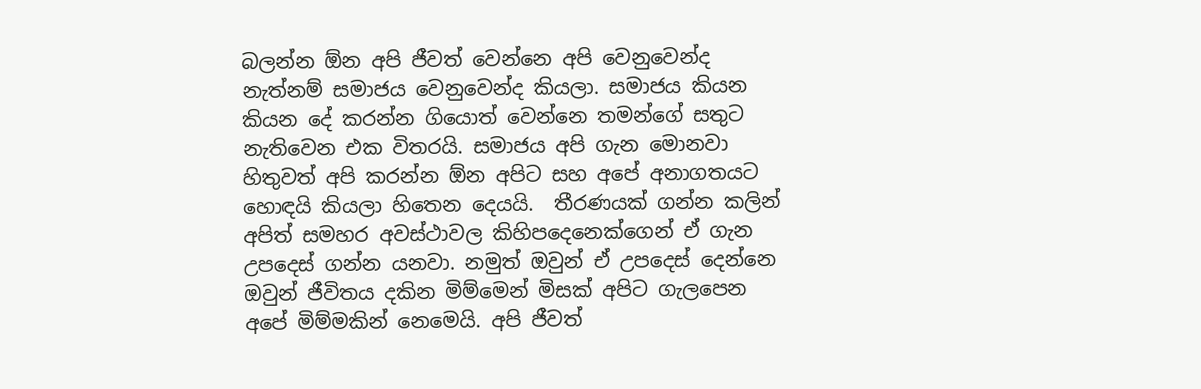බලන්න ඕන අපි ජීවත් වෙන්නෙ අපි වෙනුවෙන්ද නැත්නම් සමාජය වෙනුවෙන්ද කියලා. සමාජය කියන කියන දේ කරන්න ගියොත් වෙන්නෙ තමන්ගේ සතුට නැතිවෙන එක විතරයි. සමාජය අපි ගැන මොනවා හිතුවත් අපි කරන්න ඕන අපිට සහ අපේ අනාගතයට හොඳයි කියලා හිතෙන දෙයයි.  තීරණයක් ගන්න කලින් අපිත් සමහර අවස්ථාවල කිහිපදෙනෙක්ගෙන් ඒ ගැන උපදෙස් ගන්න යනවා. නමුත් ඔවුන් ඒ උපදෙස් දෙන්නෙ ඔවුන් ජීවිතය දකින මිම්මෙන් මිසක් අපිට ගැලපෙන අපේ මිම්මකින් නෙමෙයි. අපි ජීවත්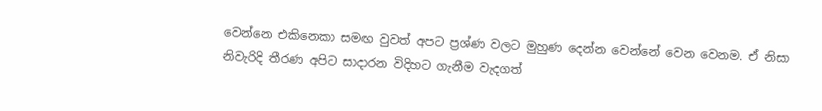වෙන්නෙ එකිනෙකා සමඟ වුවත් අපට ප්‍රශ්ණ වලට මුහුණ දෙන්න වෙන්නේ වෙන වෙනම. ඒ නිසා නිවැරිදි තීරණ අපිට සාදාරන විදිහට ගැනීම වැදගත්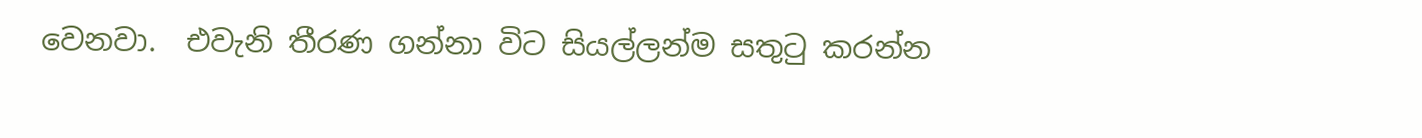වෙනවා.  එවැනි තීරණ ගන්නා විට සියල්ලන්ම සතුටු කරන්න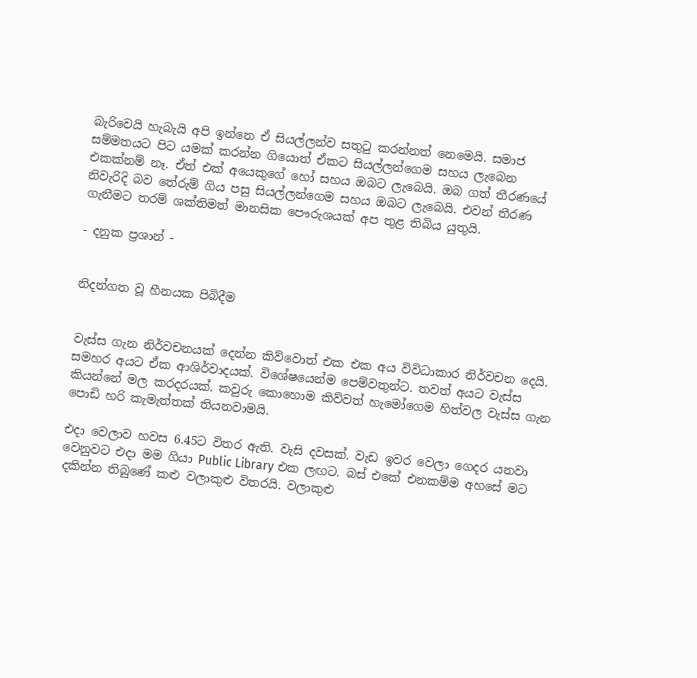බැරිවෙයි හැබැයි අපි ඉන්නෙ ඒ සියල්ලන්ව සතුටු කරන්නත් නෙමෙයි. සමාජ සම්මතයට පිට යමක් කරන්න ගියොත් ඒකට සියල්ලන්ගෙම සහය ලැබෙන එකක්නම් නෑ. ඒත් එක් අයෙකුගේ හෝ සහය ඔබට ලැබෙයි. ඔබ ගත් තීරණයේ නිවැරිදි බව තේරුම් ගිය පසු සියල්ලන්ගෙම සහය ඔබට ලැබෙයි. එවන් තීරණ ගැනීමට තරම් ශක්තිමත් මානසික පෞරුශයක් අප තුළ තිබිය යුතුයි.

- දනුක ප්‍රශාන් -


නිදන්ගත වූ හීනයක පිබිදීම


වැස්ස ගැන නිර්වචනයක් දෙන්න කිව්වොත් එක එක අය විවිධාකාර නිර්වචන දෙයි. සමහර අයට ඒක ආශිර්වාදයක්. විශේෂයෙන්ම පෙම්වතුන්ට. තවත් අයට වැස්ස කියන්නේ මල කරදරයක්. කවුරු කොහොම කිව්වත් හැමෝගෙම හිත්වල වැස්ස ගැන පොඩි හරි කැමැත්තක් තියනවාමයි.

එදා වෙලාව හවස 6.45ට විතර ඇති. වැසි දවසක්. වැඩ ඉවර වෙලා ගෙදර යනවා වෙනුවට එදා මම ගියා Public Library එක ලඟට. බස් එකේ එනකම්ම අහසේ මට දකින්න තිබුණේ කළු වලාකුළු විතරයි. වලාකුළු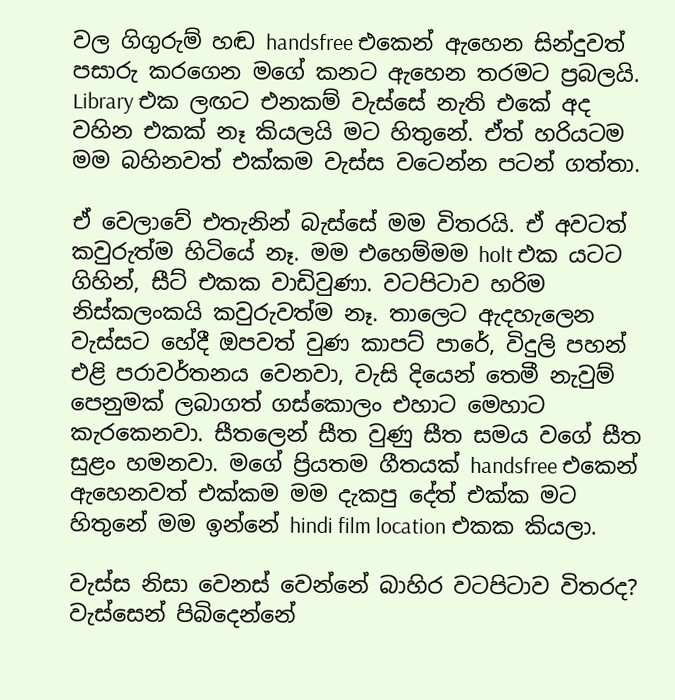වල ගිගුරුම් හඬ handsfree එකෙන් ඇහෙන සින්දුවත් පසාරු කරගෙන මගේ කනට ඇහෙන තරමට ප්‍රබලයි. Library එක ලඟට එනකම් වැස්සේ නැති එකේ අද වහින එකක් නෑ කියලයි මට හිතුනේ. ඒත් හරියටම මම බහිනවත් එක්කම වැස්ස වටෙන්න පටන් ගත්තා.

ඒ වෙලාවේ එතැනින් බැස්සේ මම විතරයි. ඒ අවටත් කවුරුත්ම හිටියේ නෑ. මම එහෙම්මම holt එක යටට ගිහින්, සීට් එකක වාඩිවුණා. වටපිටාව හරිම නිස්කලංකයි කවුරුවත්ම නෑ. තාලෙට ඇදහැලෙන වැස්සට හේදී ඔපවත් වුණ කාපට් පාරේ, විදුලි පහන් එළි පරාවර්තනය වෙනවා, වැසි දියෙන් තෙමී නැවුම් පෙනුමක් ලබාගත් ගස්කොලං එහාට මෙහාට කැරකෙනවා. සීතලෙන් සීත වුණු සීත සමය වගේ සීත සුළං හමනවා. මගේ ප්‍රියතම ගීතයක් handsfree එකෙන් ඇහෙනවත් එක්කම මම දැකපු දේත් එක්ක මට හිතුනේ මම ඉන්නේ hindi film location එකක කියලා.

වැස්ස නිසා වෙනස් වෙන්නේ බාහිර වටපිටාව විතරද? වැස්සෙන් පිබිදෙන්නේ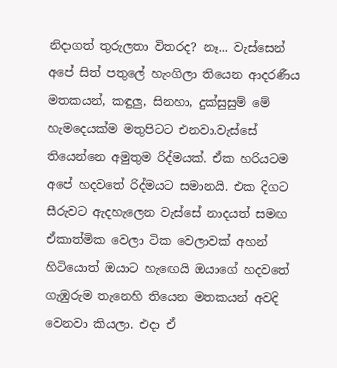නිදාගත් තුරුලතා විතරද? නෑ... වැස්සෙන් අපේ සිත් පතුලේ හැංගිලා තියෙන ආදරණීය මතකයන්, කඳුලු, සිනහා, දුක්සුසුම් මේ හැමදෙයක්ම මතුපිටට එනවා.වැස්සේ තියෙන්නෙ අමුතුම රිද්මයක්. ඒක හරියටම අපේ හදවතේ රිද්මයට සමානයි. එක දිගට සීරුවට ඇදහැලෙන වැස්සේ නාදයත් සමඟ ඒකාත්මික වෙලා ටික වෙලාවක් අහන් හිටියොත් ඔයාට හැඟෙයි ඔයාගේ හදවතේ ගැඹුරුම තැනෙහි තියෙන මතකයන් අවදි වෙනවා කියලා. එදා ඒ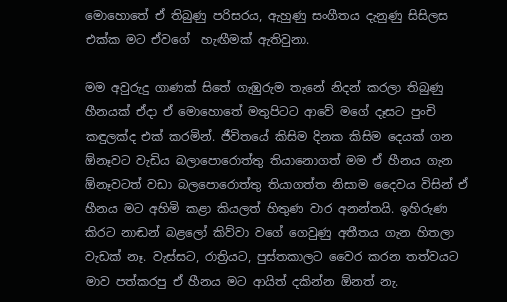මොහොතේ ඒ තිබුණු පරිසරය, ඇහුණු සංගීතය දැනුණු සිසිලස එක්ක මට ඒවගේ  හැඟීමක් ඇතිවුනා.

මම අවුරුදු ගාණක් සිතේ ගැඹුරුම තැනේ නිදන් කරලා තිබුණු හීනයක් ඒදා ඒ මොහොතේ මතුපිටට ආවේ මගේ දෑසට පුංචි කඳුලක්ද එක් කරමින්. ජීවිතයේ කිසිම දිනක කිසිම දෙයක් ගන ඕනෑවට වැඩිය බලාපොරොත්තු තියානොගත් මම ඒ හීනය ගැන ඕනෑවටත් වඩා බලපොරොත්තු තියාගත්ත නිසාම දෛවය විසින් ඒ හීනය මට අහිමි කළා කියලත් හිතුණ වාර අනන්තයි. ඉහිරුණ කිරට නාඬන් බළලෝ කිව්වා වගේ ගෙවුණු අතීතය ගැන හිතලා වැඩක් නෑ. වැස්සට, රාත්‍රියට, පුස්තකාලට වෛර කරන තත්වයට මාව පත්කරපු ඒ හීනය මට ආයිත් දකින්න ඕනත් නැ.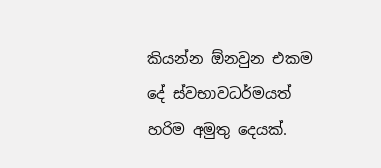කියන්න ඕනවුන එකම දේ ස්වභාවධර්මයත් හරිම අමුතු දෙයක්.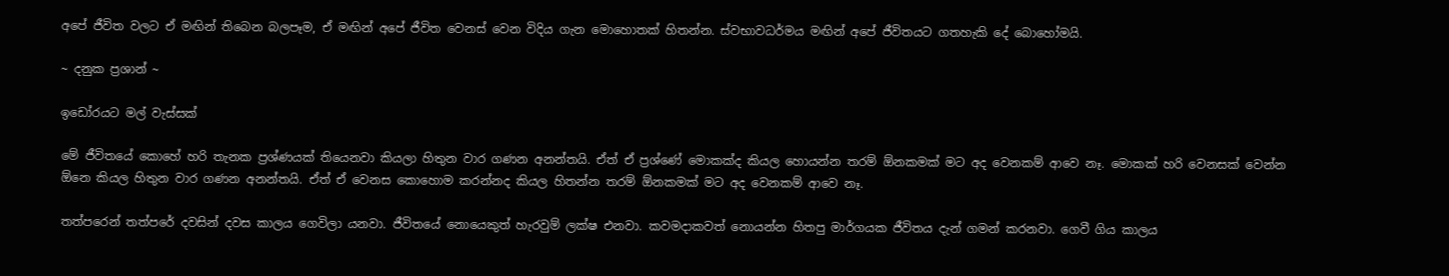අපේ ජීවිත වලට ඒ මඟින් තිබෙන බලපෑම, ඒ මඟින් අපේ ජීවිත වෙනස් වෙන විදිය ගැන මොහොතක් හිතන්න. ස්වභාවධර්මය මඟින් අපේ ජීවිතයට ගතහැකි දේ බොහෝමයි.

~ දනුක ප්‍රශාන් ~

ඉඩෝරයට මල් වැස්සක්

මේ ජීවිතයේ කොහේ හරි තැනක ප්‍රශ්ණයක් තියෙනවා කියලා හිතුන වාර ගණන අනන්තයි. ඒත් ඒ ප්‍රශ්ණේ මොකක්ද කියල හොයන්න තරම් ඕනකමක් මට අද වෙනකම් ආවෙ නෑ. මොකක් හරි වෙනසක් වෙන්න ඕනෙ කියල හිතුන වාර ගණන අනන්තයි. ඒත් ඒ වෙනස කොහොම කරන්නද කියල හිතන්න තරම් ඕනකමක් මට අද වෙනකම් ආවෙ නෑ.

තත්පරෙන් තත්පරේ දවසින් දවස කාලය ගෙවිලා යනවා. ජීවිතයේ නොයෙකුත් හැරවුම් ලක්ෂ එනවා. කවමදාකවත් නොයන්න හිතපු මාර්ගයක ජීවිතය දැන් ගමන් කරනවා. ගෙවී ගිය කාලය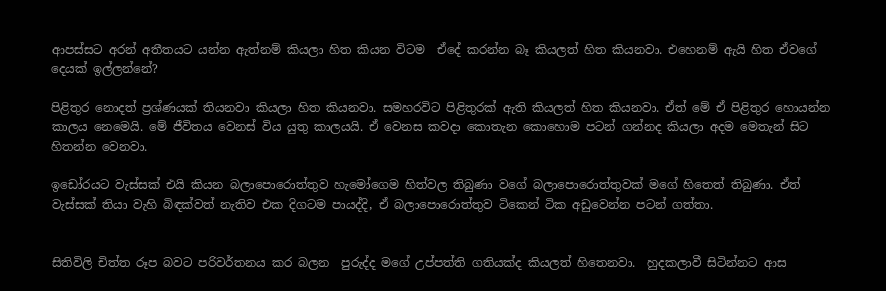ආපස්සට අරන් අතීතයට යන්න ඇත්නම් කියලා හිත කියන විටම  ඒදේ කරන්න බෑ කියලත් හිත කියනවා. එහෙනම් ඇයි හිත ඒවගේ දෙයක් ඉල්ලන්නේ?

පිළිතුර නොදත් ප්‍රශ්ණයක් තියනවා කියලා හිත කියනවා. සමහරවිට පිළිතුරක් ඇති කියලත් හිත කියනවා. ඒත් මේ ඒ පිළිතුර හොයන්න කාලය නෙමෙයි. මේ ජීවිතය වෙනස් විය යුතු කාලයයි. ඒ වෙනස කවදා කොතැන කොහොම පටන් ගන්නද කියලා අදම මෙතැන් සිට හිතන්න වෙනවා.

ඉඩෝරයට වැස්සක් එයි කියන බලාපොරොත්තුව හැමෝගෙම හිත්වල තිබුණා වගේ බලාපොරොත්තුවක් මගේ හිතෙත් තිබුණා. ඒත් වැස්සක් තියා වැහි බිඳක්වත් නැතිව එක දිගටම පායද්දි, ඒ බලාපොරොත්තුව ටිකෙන් ටික අඩුවෙන්න පටන් ගත්තා.


සිතිවිලි චිත්ත රූප බවට පරිවර්තනය කර බලන  පුරුද්ද මගේ උප්පත්ති ගතියක්ද කියලත් හිතෙනවා.  හුදකලාවී සිටින්නට ආස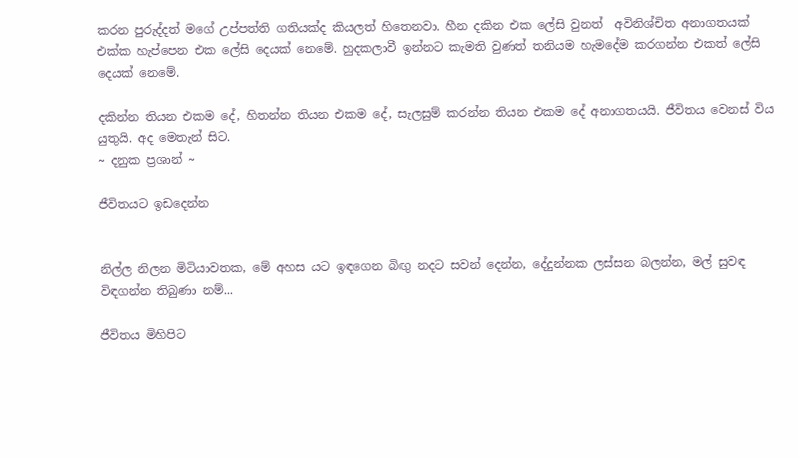කරන පුරුද්දත් මගේ උප්පත්ති ගතියක්ද කියලත් හිතෙනවා. හීන දකින එක ලේසි වුනත්  අවිනිශ්චිත අනාගතයක් එක්ක හැප්පෙන එක ලේසි දෙයක් නෙමේ. හුදකලාවී ඉන්නට කැමති වුණත් තනියම හැමදේම කරගන්න එකත් ලේසි දෙයක් නෙමේ.

දකින්න තියන එකම දේ, හිතන්න තියන එකම දේ, සැලසුම් කරන්න තියන එකම දේ අනාගතයයි. ජීවිතය වෙනස් විය යුතුයි. අද මෙතැන් සිට.
~ දනුක ප්‍රශාන් ~

ජීවිතයට ඉඩදෙන්න


නිල්ල නිලන මිටියාවතක, මේ අහස යට ඉඳගෙන බිඟු නදට සවන් දෙන්න, දේදුන්නක ලස්සන බලන්න, මල් සුවඳ විඳගන්න තිබුණා නම්...

ජීවිතය මිහිපිට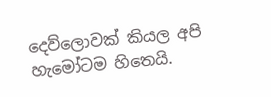දෙව්ලොවක් කියල අපි හැමෝටම හිතෙයි.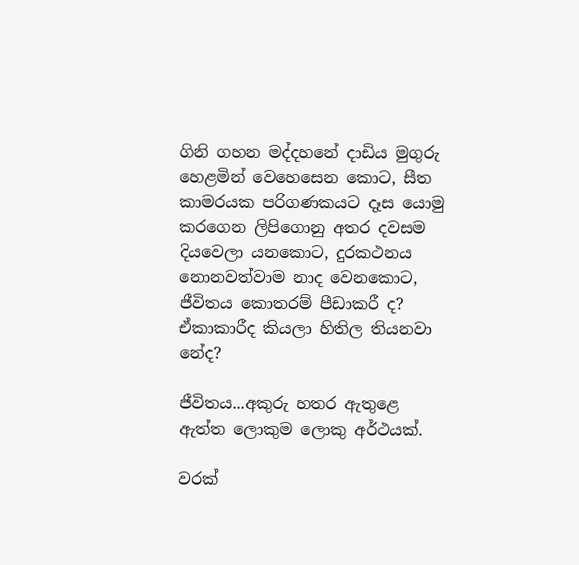ගිනි ගහන මද්දහනේ දාඩිය මුගුරු හෙළමින් වෙහෙසෙන කොට, සීත කාමරයක පරිගණකයට දෑස යොමු කරගෙන ලිපිගොනු අතර දවසම දියවෙලා යනකොට, දුරකථනය නොනවත්වාම නාද වෙනකොට, ජීවිතය කොතරම් පීඩාකරී ද? ඒකාකාරීද කියලා හිතිල තියනවා නේද?

ජීවිතය...අකුරු හතර ඇතුළෙ ඇත්ත ලොකුම ලොකු අර්ථයක්.

වරක්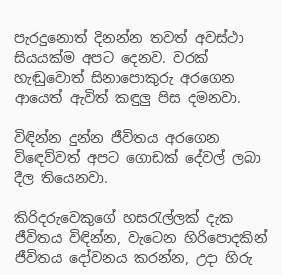පැරදුනොත් දිනන්න තවත් අවස්ථා සියයක්ම අපට දෙනව. වරක් හැඬුවොත් සිනාපොකුරු අරගෙන ආයෙත් ඇවිත් කඳුලු පිස දමනවා.

විඳින්න දුන්න ජීවිතය අරගෙන විඳෙව්වත් අපට ගොඩක් දේවල් ලබා දීල තියෙනවා.

කිරිදරුවෙකුගේ හසරැල්ලක් දැක ජීවිතය විඳින්න, වැටෙන හිරිපොදකින් ජීවිතය දෝවනය කරන්න, උදා හිරු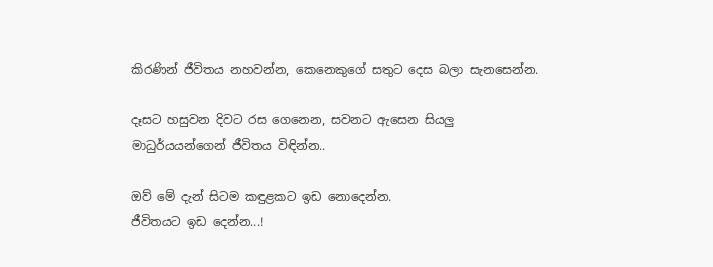කිරණින් ජීවිතය නහවන්න, කෙනෙකුගේ සතුට දෙස බලා සැනසෙන්න.

දෑසට හසුවන දිවට රස ගෙනෙන, සවනට ඇසෙන සියලු මාධුර්යයන්ගෙන් ජීවිතය විඳින්න..

ඔව් මේ දැන් සිටම කඳුළකට ඉඩ නොදෙන්න.
ජීවිතයට ඉඩ දෙන්න...!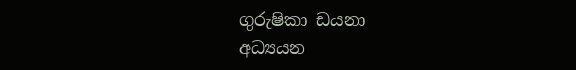ගුරුෂිකා ඩයනා
අධ්‍යයන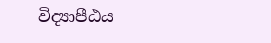විද්‍යාපීඨය